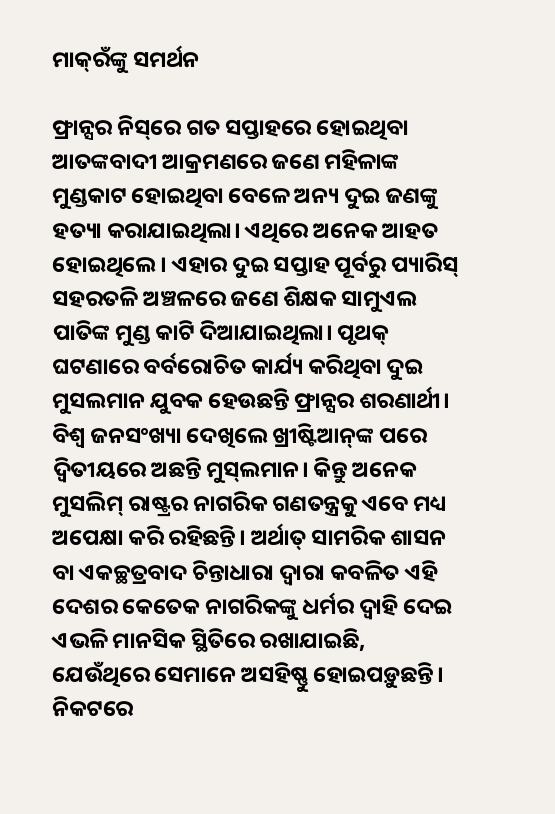ମାକ୍‌ରଁଙ୍କୁ ସମର୍ଥନ

ଫ୍ରାନ୍ସର ନିସ୍‌ରେ ଗତ ସପ୍ତାହରେ ହୋଇଥିବା ଆତଙ୍କବାଦୀ ଆକ୍ରମଣରେ ଜଣେ ମହିଳାଙ୍କ ମୁଣ୍ଡକାଟ ହୋଇଥିବା ବେଳେ ଅନ୍ୟ ଦୁଇ ଜଣଙ୍କୁ ହତ୍ୟା କରାଯାଇଥିଲା। ଏଥିରେ ଅନେକ ଆହତ ହୋଇଥିଲେ। ଏହାର ଦୁଇ ସପ୍ତାହ ପୂର୍ବରୁ ପ୍ୟାରିସ୍‌ ସହରତଳି ଅଞ୍ଚଳରେ ଜଣେ ଶିକ୍ଷକ ସାମୁଏଲ ପାତିଙ୍କ ମୁଣ୍ଡ କାଟି ଦିଆଯାଇଥିଲା। ପୃଥକ୍‌ ଘଟଣାରେ ବର୍ବରୋଚିତ କାର୍ଯ୍ୟ କରିଥିବା ଦୁଇ ମୁସଲମାନ ଯୁବକ ହେଉଛନ୍ତି ଫ୍ରାନ୍ସର ଶରଣାର୍ଥୀ। ବିଶ୍ୱ ଜନସଂଖ୍ୟା ଦେଖିଲେ ଖ୍ରୀଷ୍ଟିଆନ୍‌ଙ୍କ ପରେ ଦ୍ୱିତୀୟରେ ଅଛନ୍ତି ମୁସ୍‌ଲମାନ। କିନ୍ତୁ ଅନେକ ମୁସଲିମ୍‌ ରାଷ୍ଟ୍ରର ନାଗରିକ ଗଣତନ୍ତ୍ରକୁ ଏବେ ମଧ୍ୟ ଅପେକ୍ଷା କରି ରହିଛନ୍ତି। ଅର୍ଥାତ୍‌ ସାମରିକ ଶାସନ ବା ଏକଚ୍ଛତ୍ରବାଦ ଚିନ୍ତାଧାରା ଦ୍ୱାରା କବଳିତ ଏହି ଦେଶର କେତେକ ନାଗରିକଙ୍କୁ ଧର୍ମର ଦ୍ୱାହି ଦେଇ ଏଭଳି ମାନସିକ ସ୍ଥିତିରେ ରଖାଯାଇଛି, ଯେଉଁଥିରେ ସେମାନେ ଅସହିଷ୍ଣୁ ହୋଇପଡ଼ୁଛନ୍ତି।
ନିକଟରେ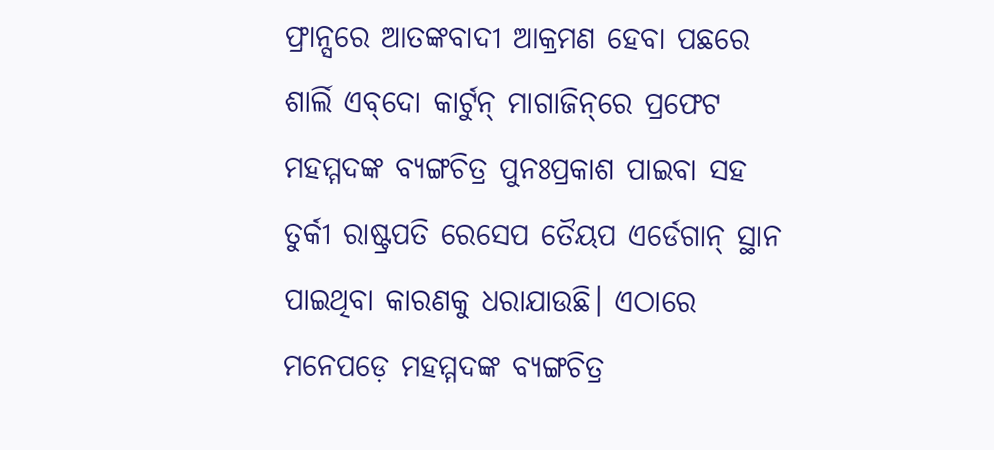ଫ୍ରାନ୍ସରେ ଆତଙ୍କବାଦୀ ଆକ୍ରମଣ ହେବା ପଛରେ ଶାର୍ଲି ଏବ୍‌ଦୋ କାର୍ଟୁନ୍‌ ମାଗାଜିନ୍‌ରେ ପ୍ରଫେଟ ମହମ୍ମଦଙ୍କ ବ୍ୟଙ୍ଗଚିତ୍ର ପୁନଃପ୍ରକାଶ ପାଇବା ସହ ତୁର୍କୀ ରାଷ୍ଟ୍ରପତି ରେସେପ ତୈୟପ ଏର୍ଡେଗାନ୍‌ ସ୍ଥାନ ପାଇଥିବା କାରଣକୁ ଧରାଯାଉଛି। ଏଠାରେ ମନେପଡ଼େ ମହମ୍ମଦଙ୍କ ବ୍ୟଙ୍ଗଚିତ୍ର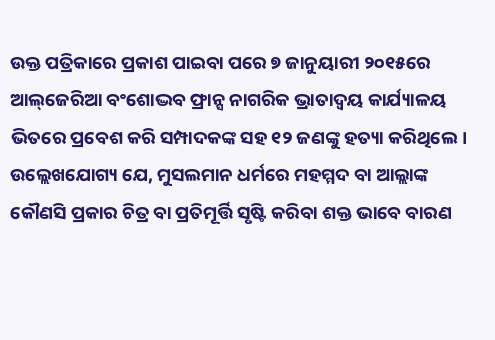ଉକ୍ତ ପତ୍ରିକାରେ ପ୍ରକାଶ ପାଇବା ପରେ ୭ ଜାନୁୟାରୀ ୨୦୧୫ରେ ଆଲ୍‌ଜେରିଆ ବଂଶୋଦ୍ଭବ ଫ୍ରାନ୍ସ ନାଗରିକ ଭ୍ରାତାଦ୍ୱୟ କାର୍ଯ୍ୟାଳୟ ଭିତରେ ପ୍ରବେଶ କରି ସମ୍ପାଦକଙ୍କ ସହ ୧୨ ଜଣଙ୍କୁ ହତ୍ୟା କରିଥିଲେ। ଉଲ୍ଲେଖଯୋଗ୍ୟ ଯେ, ମୁସଲମାନ ଧର୍ମରେ ମହମ୍ମଦ ବା ଆଲ୍ଲାଙ୍କ କୌଣସି ପ୍ରକାର ଚିତ୍ର ବା ପ୍ରତିମୂର୍ତ୍ତି ସୃଷ୍ଟି କରିବା ଶକ୍ତ ଭାବେ ବାରଣ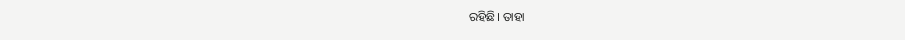ରହିଛି। ତାହା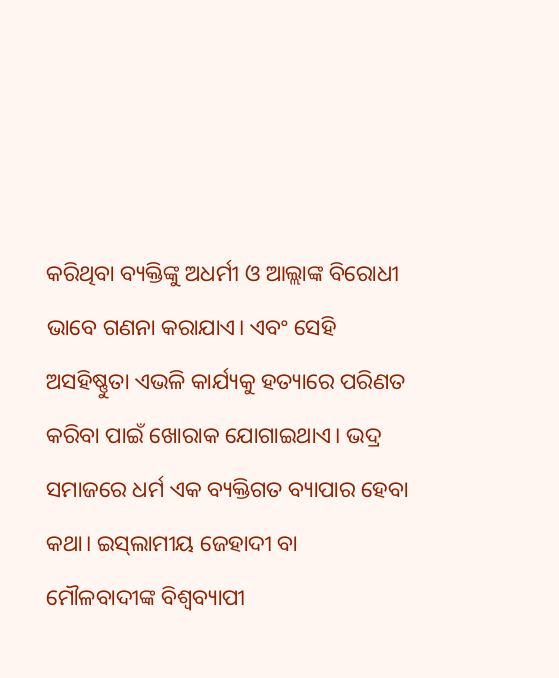କରିଥିବା ବ୍ୟକ୍ତିଙ୍କୁ ଅଧର୍ମୀ ଓ ଆଲ୍ଲାଙ୍କ ବିରୋଧୀ ଭାବେ ଗଣନା କରାଯାଏ। ଏବଂ ସେହି ଅସହିଷ୍ଣୁତା ଏଭଳି କାର୍ଯ୍ୟକୁ ହତ୍ୟାରେ ପରିଣତ କରିବା ପାଇଁ ଖୋରାକ ଯୋଗାଇଥାଏ। ଭଦ୍ର ସମାଜରେ ଧର୍ମ ଏକ ବ୍ୟକ୍ତିଗତ ବ୍ୟାପାର ହେବା କଥା। ଇସ୍‌ଲାମୀୟ ଜେହାଦୀ ବା ମୌଳବାଦୀଙ୍କ ବିଶ୍ୱବ୍ୟାପୀ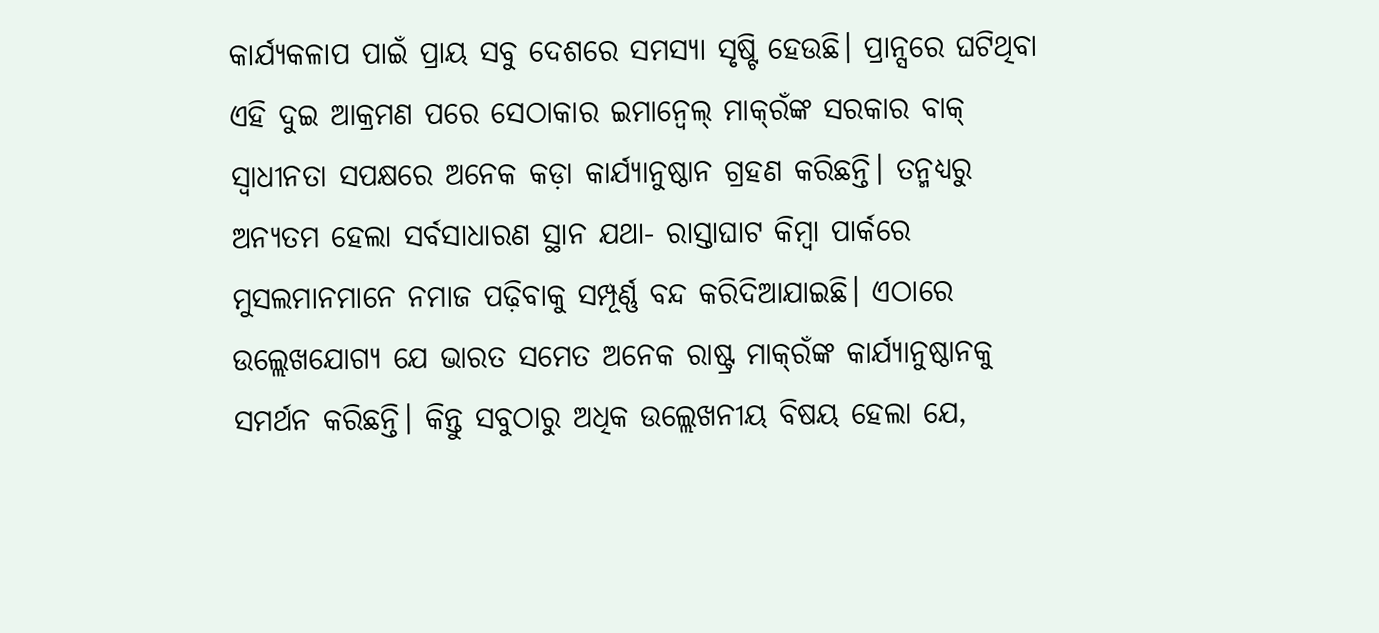କାର୍ଯ୍ୟକଳାପ ପାଇଁ ପ୍ରାୟ ସବୁ ଦେଶରେ ସମସ୍ୟା ସୃଷ୍ଟି ହେଉଛି। ପ୍ରାନ୍ସରେ ଘଟିଥିବା ଏହି ଦୁଇ ଆକ୍ରମଣ ପରେ ସେଠାକାର ଇମାନ୍ବେଲ୍‌ ମାକ୍‌ରଁଙ୍କ ସରକାର ବାକ୍‌ ସ୍ବାଧୀନତା ସପକ୍ଷରେ ଅନେକ କଡ଼ା କାର୍ଯ୍ୟାନୁଷ୍ଠାନ ଗ୍ରହଣ କରିଛନ୍ତି। ତନ୍ମଧ୍ୟରୁ ଅନ୍ୟତମ ହେଲା ସର୍ବସାଧାରଣ ସ୍ଥାନ ଯଥା- ରାସ୍ତାଘାଟ କିମ୍ବା ପାର୍କରେ ମୁସଲମାନମାନେ ନମାଜ ପଢ଼ିବାକୁ ସମ୍ପୂର୍ଣ୍ଣ ବନ୍ଦ କରିଦିଆଯାଇଛି। ଏଠାରେ ଉଲ୍ଲେଖଯୋଗ୍ୟ ଯେ ଭାରତ ସମେତ ଅନେକ ରାଷ୍ଟ୍ର ମାକ୍‌ରଁଙ୍କ କାର୍ଯ୍ୟାନୁଷ୍ଠାନକୁ ସମର୍ଥନ କରିଛନ୍ତି। କିନ୍ତୁ ସବୁଠାରୁ ଅଧିକ ଉଲ୍ଲେଖନୀୟ ବିଷୟ ହେଲା ଯେ,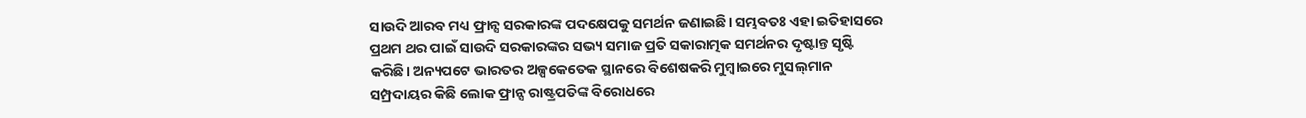ସାଉଦି ଆରବ ମଧ୍ୟ ଫ୍ରାନ୍ସ ସରକାରଙ୍କ ପଦକ୍ଷେପକୁ ସମର୍ଥନ ଜଣାଇଛି। ସମ୍ଭବତଃ ଏହା ଇତିହାସରେ ପ୍ରଥମ ଥର ପାଇଁ ସାଉଦି ସରକାରଙ୍କର ସଭ୍ୟ ସମାଜ ପ୍ରତି ସକାରାତ୍ମକ ସମର୍ଥନର ଦୃଷ୍ଟାନ୍ତ ସୃଷ୍ଟି କରିଛି। ଅନ୍ୟପଟେ ଭାରତର ଅଳ୍ପକେତେକ ସ୍ଥାନରେ ବିଶେଷକରି ମୁମ୍ବାଇରେ ମୁସଲ୍‌ମାନ ସମ୍ପ୍ରଦାୟର କିଛି ଲୋକ ଫ୍ରାନ୍ସ ରାଷ୍ଟ୍ରପତିଙ୍କ ବିରୋଧରେ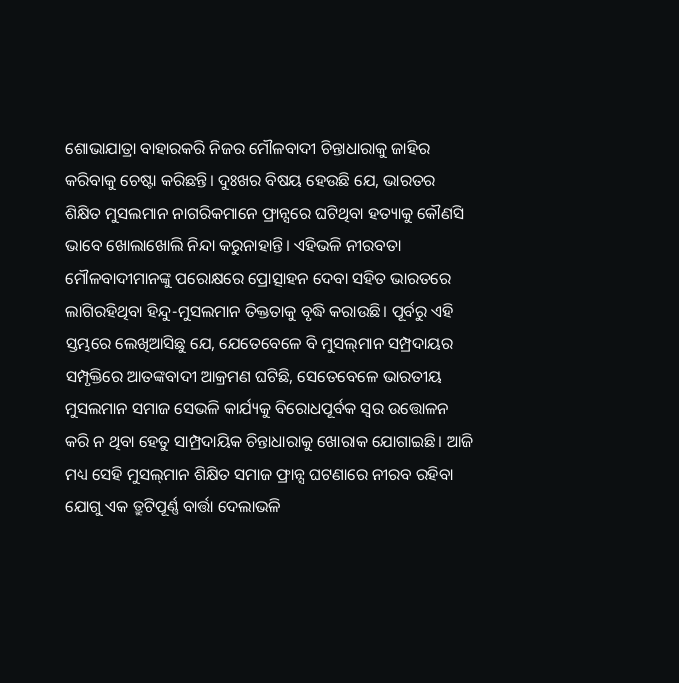ଶୋଭାଯାତ୍ରା ବାହାରକରି ନିଜର ମୌଳବାଦୀ ଚିନ୍ତାଧାରାକୁ ଜାହିର କରିବାକୁ ଚେଷ୍ଟା କରିଛନ୍ତି। ଦୁଃଖର ବିଷୟ ହେଉଛି ଯେ, ଭାରତର ଶିକ୍ଷିତ ମୁସଲମାନ ନାଗରିକମାନେ ଫ୍ରାନ୍ସରେ ଘଟିଥିବା ହତ୍ୟାକୁ କୌଣସି ଭାବେ ଖୋଲାଖୋଲି ନିନ୍ଦା କରୁନାହାନ୍ତି। ଏହିଭଳି ନୀରବତା ମୌଳବାଦୀମାନଙ୍କୁ ପରୋକ୍ଷରେ ପ୍ରୋତ୍ସାହନ ଦେବା ସହିତ ଭାରତରେ ଲାଗିରହିଥିବା ହିନ୍ଦୁ-ମୁସଲମାନ ତିକ୍ତତାକୁ ବୃଦ୍ଧି କରାଉଛି। ପୂର୍ବରୁ ଏହି ସ୍ତମ୍ଭରେ ଲେଖିଆସିଛୁ ଯେ, ଯେତେବେଳେ ବି ମୁସଲ୍‌ମାନ ସମ୍ପ୍ରଦାୟର ସମ୍ପୃକ୍ତିରେ ଆତଙ୍କବାଦୀ ଆକ୍ରମଣ ଘଟିଛି, ସେତେବେଳେ ଭାରତୀୟ ମୁସଲମାନ ସମାଜ ସେଭଳି କାର୍ଯ୍ୟକୁ ବିରୋଧପୂର୍ବକ ସ୍ବର ଉତ୍ତୋଳନ କରି ନ ଥିବା ହେତୁ ସାମ୍ପ୍ରଦାୟିକ ଚିନ୍ତାଧାରାକୁ ଖୋରାକ ଯୋଗାଇଛି। ଆଜି ମଧ୍ୟ ସେହି ମୁସଲ୍‌ମାନ ଶିକ୍ଷିତ ସମାଜ ଫ୍ରାନ୍ସ ଘଟଣାରେ ନୀରବ ରହିବା ଯୋଗୁ ଏକ ତ୍ରୁଟିପୂର୍ଣ୍ଣ ବାର୍ତ୍ତା ଦେଲାଭଳି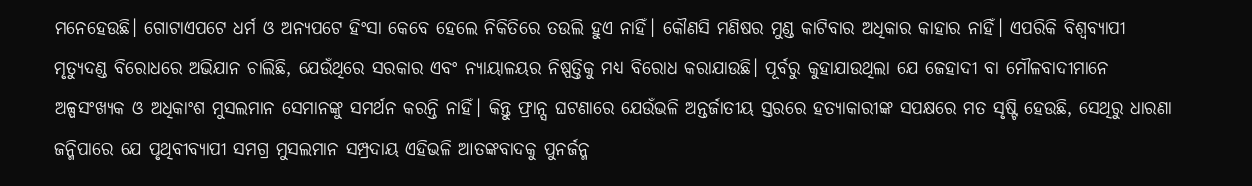ମନେହେଉଛି। ଗୋଟାଏପଟେ ଧର୍ମ ଓ ଅନ୍ୟପଟେ ହିଂସା କେବେ ହେଲେ ନିକିତିରେ ତଉଲି ହୁଏ ନାହିଁ। କୌଣସି ମଣିଷର ମୁଣ୍ଡ କାଟିବାର ଅଧିକାର କାହାର ନାହିଁ। ଏପରିକି ବିଶ୍ୱବ୍ୟାପୀ ମୃତ୍ୟୁଦଣ୍ଡ ବିରୋଧରେ ଅଭିଯାନ ଚାଲିଛି, ଯେଉଁଥିରେ ସରକାର ଏବଂ ନ୍ୟାୟାଳୟର ନିଷ୍ପତ୍ତିକୁ ମଧ୍ୟ ବିରୋଧ କରାଯାଉଛି। ପୂର୍ବରୁ କୁହାଯାଉଥିଲା ଯେ ଜେହାଦୀ ବା ମୌଳବାଦୀମାନେ ଅଳ୍ପସଂଖ୍ୟକ ଓ ଅଧିକାଂଶ ମୁସଲମାନ ସେମାନଙ୍କୁ ସମର୍ଥନ କରନ୍ତି ନାହିଁ। କିନ୍ତୁ ଫ୍ରାନ୍ସ ଘଟଣାରେ ଯେଉଁଭଳି ଅନ୍ତର୍ଜାତୀୟ ସ୍ତରରେ ହତ୍ୟାକାରୀଙ୍କ ସପକ୍ଷରେ ମତ ସୃଷ୍ଟି ହେଉଛି, ସେଥିରୁ ଧାରଣା ଜନ୍ମିପାରେ ଯେ ପୃଥିବୀବ୍ୟାପୀ ସମଗ୍ର ମୁସଲମାନ ସମ୍ପ୍ରଦାୟ ଏହିଭଳି ଆତଙ୍କବାଦକୁ ପୁନର୍ଜନ୍ମ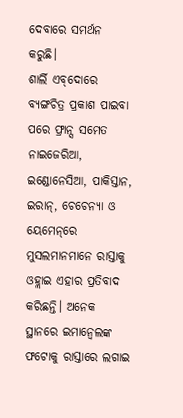ଦେବାରେ ସମର୍ଥନ କରୁଛି।
ଶାର୍ଲି ଏବ୍‌ଦୋରେ ବ୍ୟଙ୍ଗଚିତ୍ର ପ୍ରକାଶ ପାଇବା ପରେ ଫ୍ରାନ୍ସ ସମେତ ନାଇଜେରିଆ, ଇଣ୍ଡୋନେସିଆ, ପାକିସ୍ତାନ, ଇରାନ୍‌, ଚେଚେନ୍ୟା ଓ ୟେମେନ୍‌ରେ ମୁସଲମାନମାନେ ରାସ୍ତାକୁ ଓହ୍ଲାଇ ଏହାର ପ୍ରତିବାଦ କରିଛନ୍ତି। ଅନେକ ସ୍ଥାନରେ ଇମାନ୍ବେଲଙ୍କ ଫଟୋକୁ ରାସ୍ତାରେ ଲଗାଇ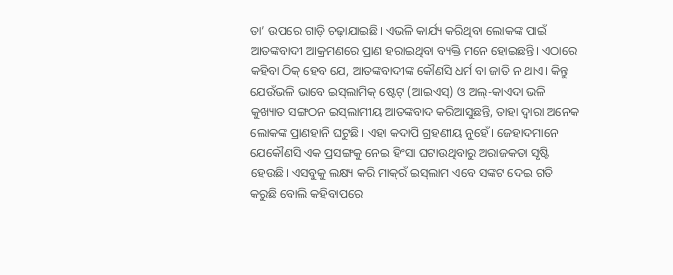ତା’ ଉପରେ ଗାଡ଼ି ଚଢ଼ାଯାଇଛି। ଏଭଳି କାର୍ଯ୍ୟ କରିଥିବା ଲୋକଙ୍କ ପାଇଁ ଆତଙ୍କବାଦୀ ଆକ୍ରମଣରେ ପ୍ରାଣ ହରାଇଥିବା ବ୍ୟକ୍ତି ମନେ ହୋଇଛନ୍ତି। ଏଠାରେ କହିବା ଠିକ୍‌ ହେବ ଯେ, ଆତଙ୍କବାଦୀଙ୍କ କୌଣସି ଧର୍ମ ବା ଜାତି ନ ଥାଏ। କିନ୍ତୁ ଯେଉଁଭଳି ଭାବେ ଇସ୍‌ଲାମିକ୍‌ ଷ୍ଟେଟ୍‌ (ଆଇଏସ୍‌) ଓ ଅଲ୍‌-କାଏଦା ଭଳି କୁଖ୍ୟାତ ସଙ୍ଗଠନ ଇସ୍‌ଲାମୀୟ ଆତଙ୍କବାଦ କରିଆସୁଛନ୍ତି, ତାହା ଦ୍ୱାରା ଅନେକ ଲୋକଙ୍କ ପ୍ରାଣହାନି ଘଟୁଛି। ଏହା କଦାପି ଗ୍ରହଣୀୟ ନୁହେଁ। ଜେହାଦମାନେ ଯେକୌଣସି ଏକ ପ୍ରସଙ୍ଗକୁ ନେଇ ହିଂସା ଘଟାଉଥିବାରୁ ଅରାଜକତା ସୃଷ୍ଟି ହେଉଛି। ଏସବୁକୁ ଲକ୍ଷ୍ୟ କରି ମାକ୍‌ରଁ ଇସ୍‌ଲାମ ଏବେ ସଙ୍କଟ ଦେଇ ଗତି କରୁଛି ବୋଲି କହିବାପରେ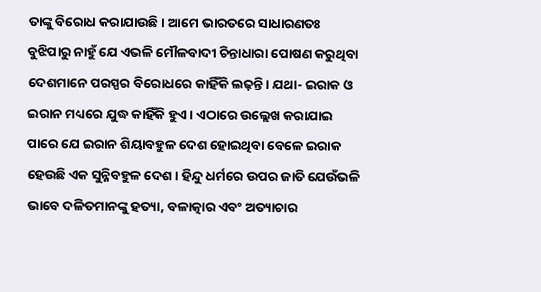ତାଙ୍କୁ ବିରୋଧ କରାଯାଉଛି। ଆମେ ଭାରତରେ ସାଧାରଣତଃ ବୁଝିପାରୁ ନାହୁଁ ଯେ ଏଭଳି ମୌଳବାଦୀ ଚିନ୍ତାଧାରା ପୋଷଣ କରୁଥିବା ଦେଶମାନେ ପରସ୍ପର ବିରୋଧରେ କାହିଁକି ଲଢ଼ନ୍ତି। ଯଥା- ଇରାକ ଓ ଇରାନ ମଧ୍ୟରେ ଯୁଦ୍ଧ କାହିଁକି ହୁଏ। ଏଠାରେ ଉଲ୍ଲେଖ କରାଯାଇ ପାରେ ଯେ ଇରାନ ଶିୟାବହୁଳ ଦେଶ ହୋଇଥିବା ବେଳେ ଇରାକ ହେଉଛି ଏକ ସୁନ୍ନିବହୁଳ ଦେଶ। ହିନ୍ଦୁ ଧର୍ମରେ ଉପର ଜାତି ଯେଉଁଭଳି ଭାବେ ଦଳିତମାନଙ୍କୁ ହତ୍ୟା, ବଳାତ୍କାର ଏବଂ ଅତ୍ୟାଚାର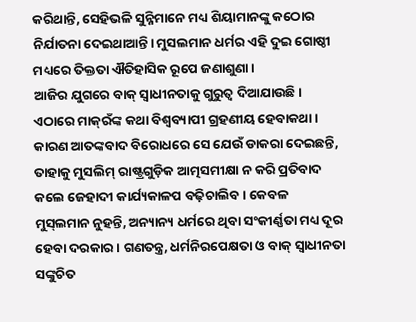କରିଥାନ୍ତି, ସେହିଭଳି ସୁନ୍ନିମାନେ ମଧ୍ୟ ଶିୟାମାନଙ୍କୁ କଠୋର ନିର୍ଯାତନା ଦେଇଥାଆନ୍ତି। ମୁସଲମାନ ଧର୍ମର ଏହି ଦୁଇ ଗୋଷ୍ଠୀ ମଧ୍ୟରେ ତିକ୍ତତା ଐତିହାସିକ ରୂପେ ଜଣାଶୁଣା।
ଆଜିର ଯୁଗରେ ବାକ୍‌ ସ୍ବାଧୀନତାକୁ ଗୁରୁତ୍ୱ ଦିଆଯାଉଛି। ଏଠାରେ ମାକ୍‌ରଁଙ୍କ କଥା ବିଶ୍ୱବ୍ୟାପୀ ଗ୍ରହଣୀୟ ହେବାକଥା। କାରଣ ଆତଙ୍କବାଦ ବିରୋଧରେ ସେ ଯେଉଁ ଡାକରା ଦେଇଛନ୍ତି, ତାହାକୁ ମୁସଲିମ୍‌ ରାଷ୍ଟ୍ରଗୁଡ଼ିକ ଆତ୍ମସମୀକ୍ଷା ନ କରି ପ୍ରତିବାଦ କଲେ ଜେହାଦୀ କାର୍ଯ୍ୟକାଳପ ବଢ଼ିଚାଲିବ। କେବଳ ମୁସ୍‌ଲମାନ ନୁହନ୍ତି, ଅନ୍ୟାନ୍ୟ ଧର୍ମରେ ଥିବା ସଂକୀର୍ଣ୍ଣତା ମଧ୍ୟ ଦୂର ହେବା ଦରକାର। ଗଣତନ୍ତ୍ର, ଧର୍ମନିରପେକ୍ଷତା ଓ ବାକ୍‌ ସ୍ବାଧୀନତା ସଙ୍କୁଚିତ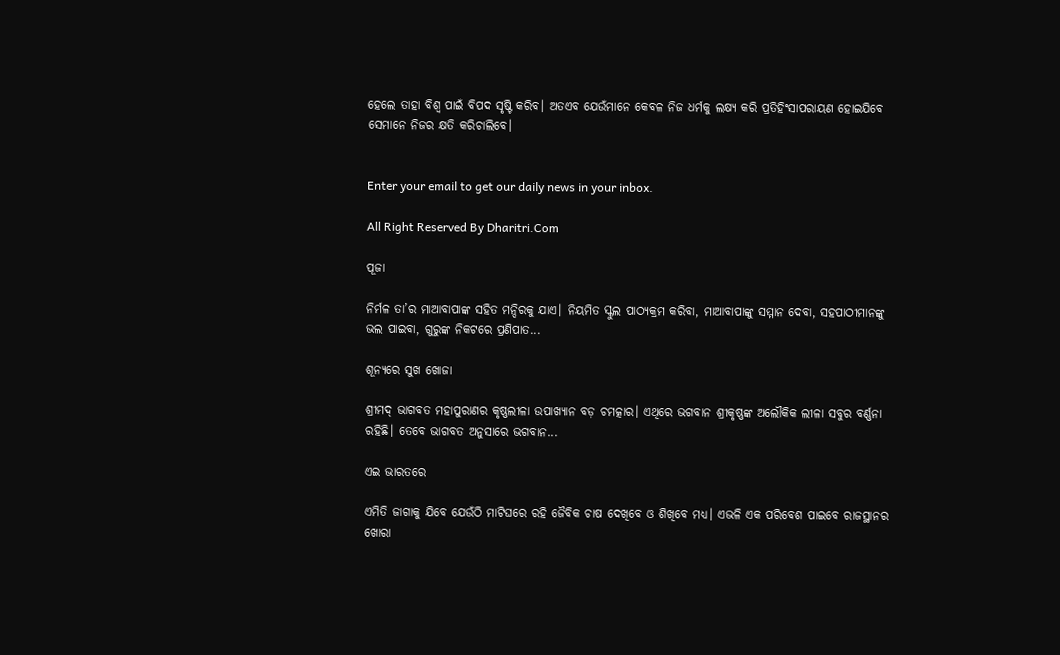ହେଲେ ତାହା ବିଶ୍ୱ ପାଇଁ ବିପଦ ସୃଷ୍ଟି କରିବ। ଅତଏବ ଯେଉଁମାନେ କେବଳ ନିଜ ଧର୍ମକୁ ଲକ୍ଷ୍ୟ କରି ପ୍ରତିହିଂସାପରାୟଣ ହୋଇଯିବେ ସେମାନେ ନିଜର କ୍ଷତି କରିଚାଲିବେ।


Enter your email to get our daily news in your inbox.

All Right Reserved By Dharitri.Com

ପୂଜା

ନିର୍ମଳ ତା’ର ମାଆବାପାଙ୍କ ସହିତ ମନ୍ଦିରକୁ ଯାଏ। ନିୟମିତ ସ୍କୁଲ ପାଠ୍ୟକ୍ରମ କରିବା, ମାଆବାପାଙ୍କୁ ସମ୍ମାନ ଦେବା, ସହପାଠୀମାନଙ୍କୁ ଭଲ ପାଇବା, ଗୁରୁଙ୍କ ନିକଟରେ ପ୍ରଣିପାତ...

ଶୂନ୍ୟରେ ସୁଖ ଖୋଜା

ଶ୍ରୀମଦ୍‌ ଭାଗବତ ମହାପୁରାଣର କୃଷ୍ଣଲୀଳା ଉପାଖ୍ୟାନ ବଡ଼ ଚମତ୍କାର। ଏଥିରେ ଭଗବାନ ଶ୍ରୀକୃଷ୍ଣଙ୍କ ଅଲୌକିକ ଲୀଳା ସବୁର ବର୍ଣ୍ଣନା ରହିଛି। ତେବେ ଭାଗବତ ଅନୁସାରେ ଭଗବାନ...

ଏଇ ଭାରତରେ

ଏମିତି ଜାଗାକୁ ଯିବେ ଯେଉଁଠି ମାଟିଘରେ ରହି ଜୈବିକ ଚାଷ ଦେଖିବେ ଓ ଶିଖିବେ ମଧ୍ୟ। ଏଭଳି ଏକ ପରିବେଶ ପାଇବେ ରାଜସ୍ଥାନର ଖୋରା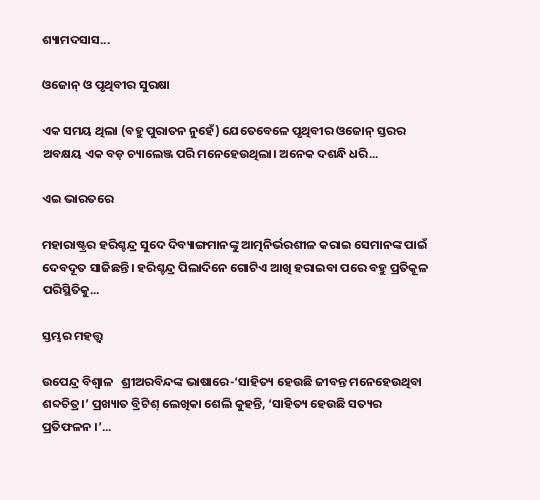ଶ୍ୟାମଦସାସ...

ଓଜୋନ୍‌ ଓ ପୃଥିବୀର ସୁରକ୍ଷା

ଏକ ସମୟ ଥିଲା (ବହୁ ପୁରାତନ ନୁହେଁ) ଯେତେବେଳେ ପୃଥିବୀର ଓଜୋନ୍‌ ସ୍ତରର ଅବକ୍ଷୟ ଏକ ବଡ଼ ଚ୍ୟାଲେଞ୍ଜ ପରି ମନେହେଉଥିଲା। ଅନେକ ଦଶନ୍ଧି ଧରି...

ଏଇ ଭାରତରେ

ମହାରାଷ୍ଟ୍ରର ହରିଶ୍ଚନ୍ଦ୍ର ସୁଦେ ଦିବ୍ୟାଙ୍ଗମାନଙ୍କୁ ଆତ୍ମନିର୍ଭରଶୀଳ କରାଇ ସେମାନଙ୍କ ପାଇଁ ଦେବଦୂତ ସାଜିଛନ୍ତି। ହରିଶ୍ଚନ୍ଦ୍ର ପିଲାଦିନେ ଗୋଟିଏ ଆଖି ହରାଇବା ପରେ ବହୁ ପ୍ରତିକୂଳ ପରିସ୍ଥିତିକୁ...

ସ୍ତମ୍ଭର ମହତ୍ତ୍ୱ

ଉପେନ୍ଦ୍ର ବିଶ୍ୱାଳ   ଶ୍ରୀଅରବିନ୍ଦଙ୍କ ଭାଷାରେ-‘ସାହିତ୍ୟ ହେଉଛି ଜୀବନ୍ତ ମନେହେଉଥିବା ଶବ୍ଦଚିତ୍ର।’ ପ୍ରଖ୍ୟାତ ବ୍ରିଟିଶ୍‌ ଲେଖିକା ଶେଲି କୁହନ୍ତି, ‘ସାହିତ୍ୟ ହେଉଛି ସତ୍ୟର ପ୍ରତିଫଳନ ।’...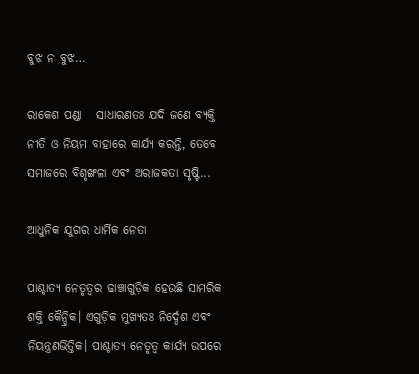ବୁଝ ନ ବୁଝ…

ରାକେଶ ପଣ୍ଡା   ସାଧାରଣତଃ ଯଦି ଜଣେ ବ୍ୟକ୍ତି ନୀତି ଓ ନିୟମ ବାହାରେ କାର୍ଯ୍ୟ କରନ୍ତି, ତେବେ ସମାଜରେ ବିଶୃଙ୍ଖଳା ଏବଂ ଅରାଜକତା ସୃଷ୍ଟି...

ଆଧୁନିକ ଯୁଗର ଧାର୍ମିକ ନେତା

ପାଶ୍ଚାତ୍ୟ ନେତୃତ୍ୱର ଢାଞ୍ଚାଗୁଡ଼ିକ ହେଉଛି ସାମରିକ ଶକ୍ତି କୈନ୍ଦ୍ରିକ। ଏଗୁଡ଼ିକ ମୁଖ୍ୟତଃ ନିର୍ଦ୍ଦେଶ ଏବଂ ନିୟନ୍ତ୍ରଣଭିତ୍ତିକ। ପାଶ୍ଚାତ୍ୟ ନେତୃତ୍ୱ କାର୍ଯ୍ୟ ଉପରେ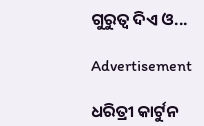ଗୁରୁତ୍ୱ ଦିଏ ଓ...

Advertisement

ଧରିତ୍ରୀ କାର୍ଟୁନ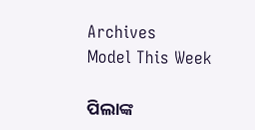Archives
Model This Week

ପିଲାଙ୍କ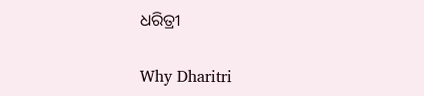ଧରିତ୍ରୀ

Why Dharitri